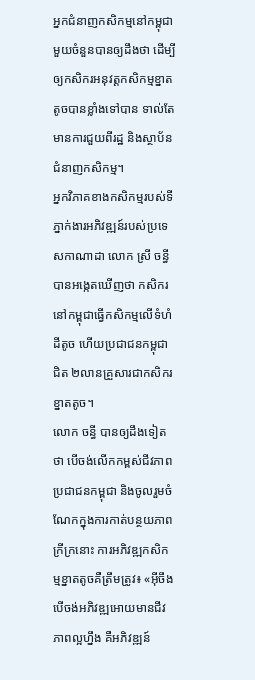អ្នកជំនាញកសិកម្មនៅកម្ពុជា មួយចំនួនបានឲ្យដឹងថា ដើម្បីឲ្យកសិករអនុវត្តកសិកម្មខ្នាតតូចបានខ្លាំងទៅបាន ទាល់តែមានការជួយពីរដ្ឋ និងស្ថាប័នជំនាញកសិកម្ម។
អ្នកវិភាគខាងកសិកម្មរបស់ទីភ្នាក់ងារអភិវឌ្ឍន៍របស់ប្រទេសកាណាដា លោក ស្រី ចន្ធី បានអង្កេតឃើញថា កសិករនៅកម្ពុជាធ្វើកសិកម្មលើទំហំដីតូច ហើយប្រជាជនកម្ពុជាជិត ២លានគ្រួសារជាកសិករខ្នាតតូច។
លោក ចន្ធី បានឲ្យដឹងទៀតថា បើចង់លើកកម្ពស់ជីវភាពប្រជាជនកម្ពុជា និងចូលរួមចំណែកក្នុងការកាត់បន្ថយភាពក្រីក្រនោះ ការអភិវឌ្ឍកសិកម្មខ្នាតតូចគឺត្រឹមត្រូវ៖ «អ៊ីចឹងបើចង់អភិវឌ្ឍអោយមានជីវភាពល្អហ្នឹង គឺអភិវឌ្ឍន៍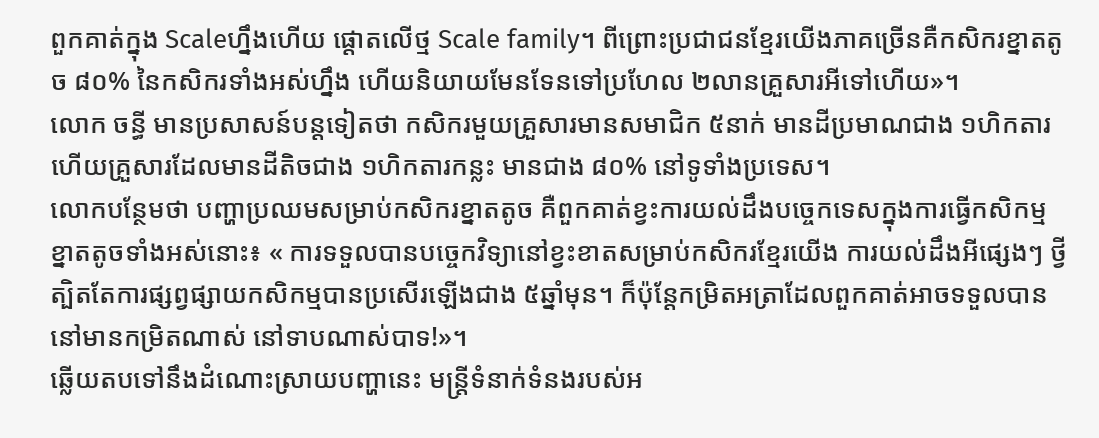ពួកគាត់ក្នុង Scaleហ្នឹងហើយ ផ្ដោតលើថ្ម Scale family។ ពីព្រោះប្រជាជនខ្មែរយើងភាគច្រើនគឺកសិករខ្នាតតូច ៨០% នៃកសិករទាំងអស់ហ្នឹង ហើយនិយាយមែនទែនទៅប្រហែល ២លានគ្រួសារអីទៅហើយ»។
លោក ចន្ធី មានប្រសាសន៍បន្តទៀតថា កសិករមួយគ្រួសារមានសមាជិក ៥នាក់ មានដីប្រមាណជាង ១ហិកតារ ហើយគ្រួសារដែលមានដីតិចជាង ១ហិកតារកន្លះ មានជាង ៨០% នៅទូទាំងប្រទេស។
លោកបន្ថែមថា បញ្ហាប្រឈមសម្រាប់កសិករខ្នាតតូច គឺពួកគាត់ខ្វះការយល់ដឹងបច្ចេកទេសក្នុងការធ្វើកសិកម្មខ្នាតតូចទាំងអស់នោះ៖ « ការទទួលបានបច្ចេកវិទ្យានៅខ្វះខាតសម្រាប់កសិករខ្មែរយើង ការយល់ដឹងអីផ្សេងៗ ថ្វីត្បិតតែការផ្សព្វផ្សាយកសិកម្មបានប្រសើរឡើងជាង ៥ឆ្នាំមុន។ ក៏ប៉ុន្តែកម្រិតអត្រាដែលពួកគាត់អាចទទួលបាន នៅមានកម្រិតណាស់ នៅទាបណាស់បាទ!»។
ឆ្លើយតបទៅនឹងដំណោះស្រាយបញ្ហានេះ មន្ត្រីទំនាក់ទំនងរបស់អ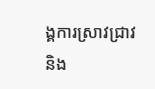ង្គការស្រាវជ្រាវ និង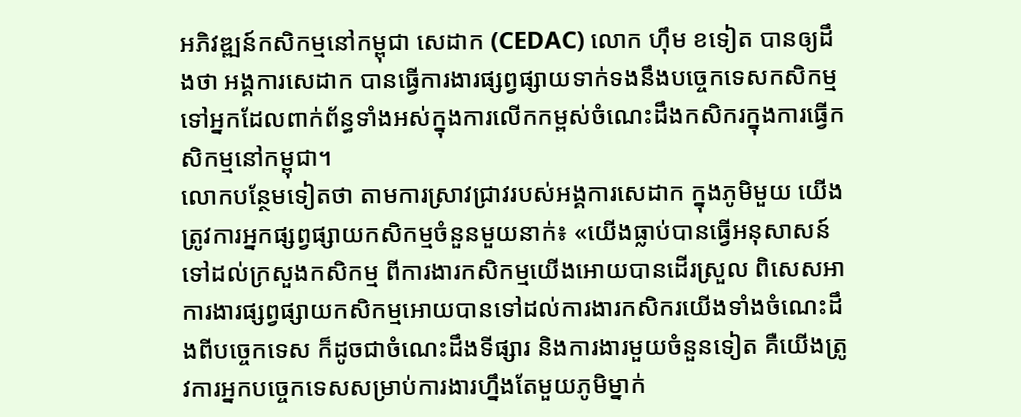អភិវឌ្ឍន៍កសិកម្មនៅកម្ពុជា សេដាក (CEDAC) លោក ហ៊ឹម ខទៀត បានឲ្យដឹងថា អង្គការសេដាក បានធ្វើការងារផ្សព្វផ្សាយទាក់ទងនឹងបច្ចេកទេសកសិកម្មទៅអ្នកដែលពាក់ព័ន្ធទាំងអស់ក្នុងការលើកកម្ពស់ចំណេះដឹងកសិករក្នុងការធ្វើកសិកម្មនៅកម្ពុជា។
លោកបន្ថែមទៀតថា តាមការស្រាវជ្រាវរបស់អង្គការសេដាក ក្នុងភូមិមួយ យើងត្រូវការអ្នកផ្សព្វផ្សាយកសិកម្មចំនួនមួយនាក់៖ «យើងធ្លាប់បានធ្វើអនុសាសន៍ទៅដល់ក្រសួងកសិកម្ម ពីការងារកសិកម្មយើងអោយបានដើរស្រួល ពិសេសអាការងារផ្សព្វផ្សាយកសិកម្មអោយបានទៅដល់ការងារកសិករយើងទាំងចំណេះដឹងពីបច្ចេកទេស ក៏ដូចជាចំណេះដឹងទីផ្សារ និងការងារមួយចំនួនទៀត គឺយើងត្រូវការអ្នកបច្ចេកទេសសម្រាប់ការងារហ្នឹងតែមួយភូមិម្នាក់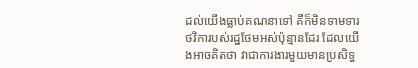ដល់យើងធ្លាប់គណនាទៅ គឺក៏មិនទាមទារថវិការបស់រដ្ឋថែមអស់ប៉ុន្មានដែរ ដែលយើងអាចគិតថា វាជាការងារមួយមានប្រសិទ្ធ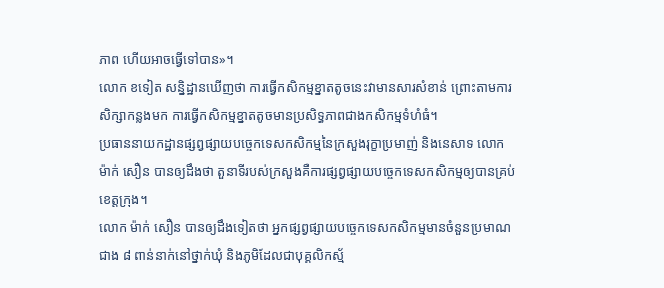ភាព ហើយអាចធ្វើទៅបាន»។
លោក ខទៀត សន្និដ្ឋានឃើញថា ការធ្វើកសិកម្មខ្នាតតូចនេះវាមានសារសំខាន់ ព្រោះតាមការសិក្សាកន្លងមក ការធ្វើកសិកម្មខ្នាតតូចមានប្រសិទ្ធភាពជាងកសិកម្មទំហំធំ។
ប្រធាននាយកដ្ឋានផ្សព្វផ្សាយបច្ចេកទេសកសិកម្មនៃក្រសួងរុក្ខាប្រមាញ់ និងនេសាទ លោក ម៉ាក់ សឿន បានឲ្យដឹងថា តួនាទីរបស់ក្រសួងគឺការផ្សព្វផ្សាយបច្ចេកទេសកសិកម្មឲ្យបានគ្រប់ខេត្តក្រុង។
លោក ម៉ាក់ សឿន បានឲ្យដឹងទៀតថា អ្នកផ្សព្វផ្សាយបច្ចេកទេសកសិកម្មមានចំនួនប្រមាណជាង ៨ ពាន់នាក់នៅថ្នាក់ឃុំ និងភូមិដែលជាបុគ្គលិកស្ម័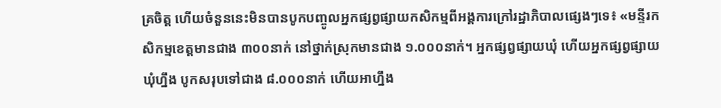គ្រចិត្ត ហើយចំនួននេះមិនបានបូកបញ្ចូលអ្នកផ្សព្វផ្សាយកសិកម្មពីអង្គការក្រៅរដ្ឋាភិបាលផ្សេងៗទេ៖ «មន្ទីរកសិកម្មខេត្តមានជាង ៣០០នាក់ នៅថ្នាក់ស្រុកមានជាង ១.០០០នាក់។ អ្នកផ្សព្វផ្សាយឃុំ ហើយអ្នកផ្សព្វផ្សាយឃុំហ្នឹង បូកសរុបទៅជាង ៨.០០០នាក់ ហើយអាហ្នឹង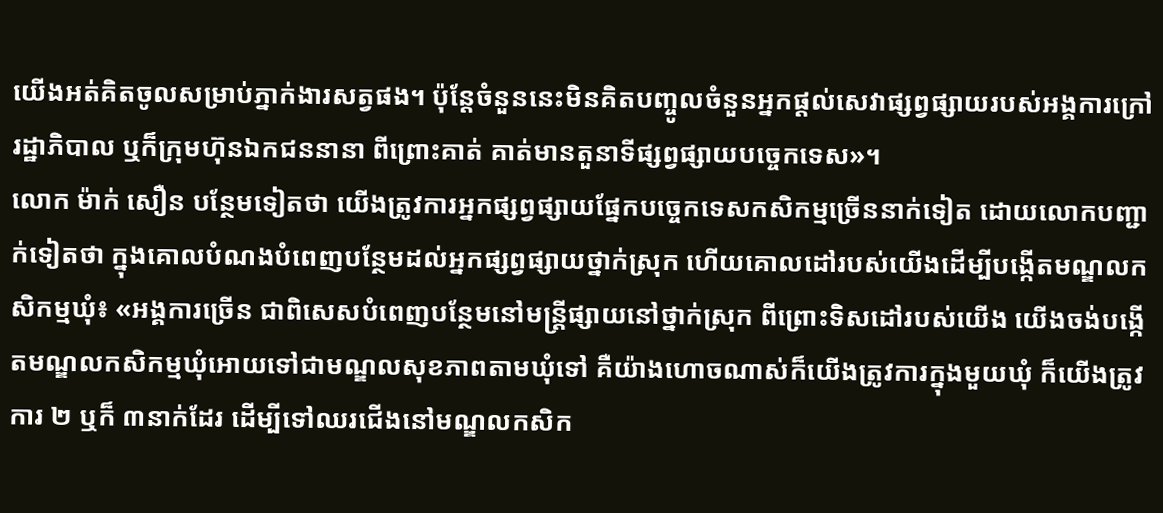យើងអត់គិតចូលសម្រាប់ភ្នាក់ងារសត្វផង។ ប៉ុន្តែចំនួននេះមិនគិតបញ្ចូលចំនួនអ្នកផ្ដល់សេវាផ្សព្វផ្សាយរបស់អង្គការក្រៅរដ្ឋាភិបាល ឬក៏ក្រុមហ៊ុនឯកជននានា ពីព្រោះគាត់ គាត់មានតួនាទីផ្សព្វផ្សាយបច្ចេកទេស»។
លោក ម៉ាក់ សឿន បន្ថែមទៀតថា យើងត្រូវការអ្នកផ្សព្វផ្សាយផ្នែកបច្ចេកទេសកសិកម្មច្រើននាក់ទៀត ដោយលោកបញ្ជាក់ទៀតថា ក្នុងគោលបំណងបំពេញបន្ថែមដល់អ្នកផ្សព្វផ្សាយថ្នាក់ស្រុក ហើយគោលដៅរបស់យើងដើម្បីបង្កើតមណ្ឌលកសិកម្មឃុំ៖ «អង្គការច្រើន ជាពិសេសបំពេញបន្ថែមនៅមន្ត្រីផ្សាយនៅថ្នាក់ស្រុក ពីព្រោះទិសដៅរបស់យើង យើងចង់បង្កើតមណ្ឌលកសិកម្មឃុំអោយទៅជាមណ្ឌលសុខភាពតាមឃុំទៅ គឺយ៉ាងហោចណាស់ក៏យើងត្រូវការក្នុងមួយឃុំ ក៏យើងត្រូវការ ២ ឬក៏ ៣នាក់ដែរ ដើម្បីទៅឈរជើងនៅមណ្ឌលកសិក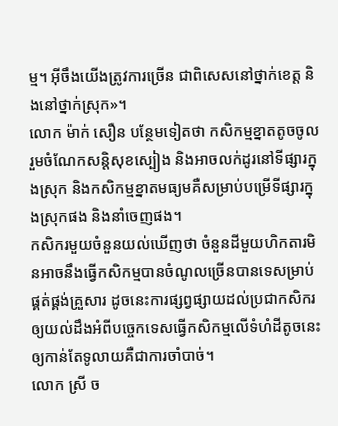ម្ម។ អ៊ីចឹងយើងត្រូវការច្រើន ជាពិសេសនៅថ្នាក់ខេត្ត និងនៅថ្នាក់ស្រុក»។
លោក ម៉ាក់ សឿន បន្ថែមទៀតថា កសិកម្មខ្នាតតូចចូលរួមចំណែកសន្តិសុខស្បៀង និងអាចលក់ដូរនៅទីផ្សារក្នុងស្រុក និងកសិកម្មខ្នាតមធ្យមគឺសម្រាប់បម្រើទីផ្សារក្នុងស្រុកផង និងនាំចេញផង។
កសិករមួយចំនួនយល់ឃើញថា ចំនួនដីមួយហិកតារមិនអាចនឹងធ្វើកសិកម្មបានចំណូលច្រើនបានទេសម្រាប់ផ្គត់ផ្គង់គ្រួសារ ដូចនេះការផ្សព្វផ្សាយដល់ប្រជាកសិករឲ្យយល់ដឹងអំពីបច្ចេកទេសធ្វើកសិកម្មលើទំហំដីតូចនេះឲ្យកាន់តែទូលាយគឺជាការចាំបាច់។
លោក ស្រី ច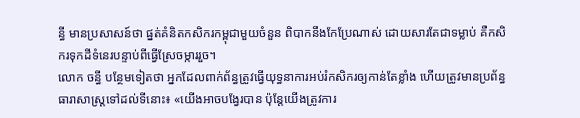ន្ធី មានប្រសាសន៍ថា ផ្នត់គំនិតកសិករកម្ពុជាមួយចំនួន ពិបាកនឹងកែប្រែណាស់ ដោយសារតែជាទម្លាប់ គឺកសិករទុកដីទំនេរបន្ទាប់ពីធ្វើស្រែចម្ការរួច។
លោក ចន្ធី បន្ថែមទៀតថា អ្នកដែលពាក់ព័ន្ធត្រូវធ្វើយុទ្ធនាការអប់រំកសិករឲ្យកាន់តែខ្លាំង ហើយត្រូវមានប្រព័ន្ធធារាសាស្ត្រទៅដល់ទីនោះ៖ «យើងអាចបង្វែរបាន ប៉ុន្តែយើងត្រូវការ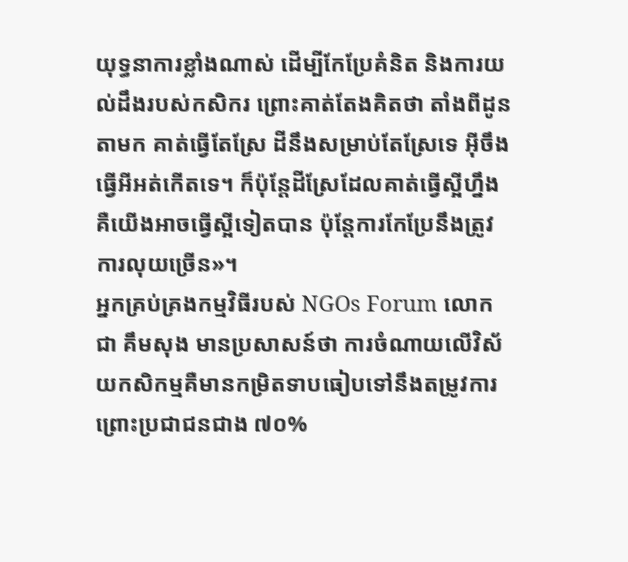យុទ្ធនាការខ្លាំងណាស់ ដើម្បីកែប្រែគំនិត និងការយល់ដឹងរបស់កសិករ ព្រោះគាត់តែងគិតថា តាំងពីដូនតាមក គាត់ធ្វើតែស្រែ ដីនឹងសម្រាប់តែស្រែទេ អ៊ីចឹងធ្វើអីអត់កើតទេ។ ក៏ប៉ុន្តែដីស្រែដែលគាត់ធ្វើស្អីហ្នឹង គឺយើងអាចធ្វើស្អីទៀតបាន ប៉ុន្តែការកែប្រែនឹងត្រូវការលុយច្រើន»។
អ្នកគ្រប់គ្រងកម្មវិធីរបស់ NGOs Forum លោក ជា គឹមសុង មានប្រសាសន៍ថា ការចំណាយលើវិស័យកសិកម្មគឺមានកម្រិតទាបធៀបទៅនឹងតម្រូវការព្រោះប្រជាជនជាង ៧០%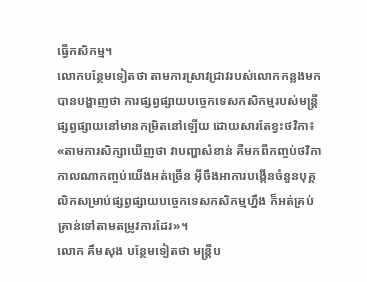ធ្វើកសិកម្ម។
លោកបន្ថែមទៀតថា តាមការស្រាវជ្រាវរបស់លោកកន្លងមកបានបង្ហាញថា ការផ្សព្វផ្សាយបច្ចេកទេសកសិកម្មរបស់មន្ត្រីផ្សព្វផ្សាយនៅមានកម្រិតនៅឡើយ ដោយសារតែខ្វះថវិកា៖ «តាមការសិក្សាឃើញថា វាបញ្ហាសំខាន់ គឺមកពីកញ្ចប់ថវិកា កាលណាកញ្ចប់យើងអត់ច្រើន អ៊ីចឹងអាការបង្កើនចំនួនបុគ្គលិកសម្រាប់ផ្សព្វផ្សាយបច្ចេកទេសកសិកម្មហ្នឹង ក៏អត់គ្រប់គ្រាន់ទៅតាមតម្រូវការដែរ»។
លោក គឹមសុង បន្ថែមទៀតថា មន្ត្រីប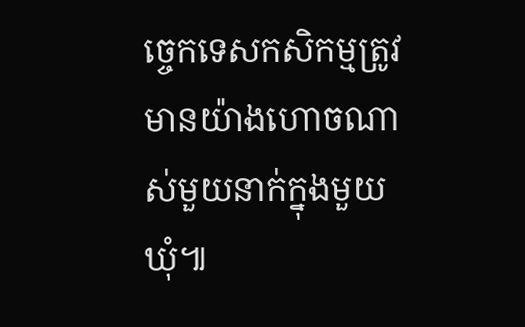ច្ចេកទេសកសិកម្មត្រូវមានយ៉ាងហោចណាស់មួយនាក់ក្នុងមួយឃុំ៕